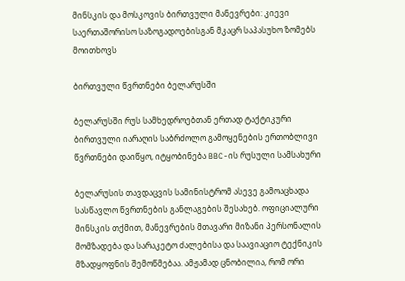მინსკის და მოსკოვის ბირთვული მანევრები: კიევი საერთაშორისო საზოგადოებისგან მკაცრ საპასუხო ზომებს მოითხოვს

ბირთვული წვრთნები ბელარუსში

ბელარუსში რუს სამხედროებთან ერთად ტაქტიკური ბირთვული იარაღის საბრძოლო გამოყენების ერთობლივი წვრთნები დაიწყო, იტყობინება BBC-ის რუსული სამსახური

ბელარუსის თავდაცვის სამინისტრომ ასევე გამოაცხადა სასწავლო წვრთნების განლაგების შესახებ. ოფიციალური მინსკის თქმით, მანევრების მთავარი მიზანი პერსონალის მომზადება და სარაკეტო ძალებისა და საავიაციო ტექნიკის მზადყოფნის შემოწმებაა. ამჟამად ცნობილია, რომ ორი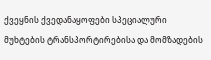ქვეყნის ქვედანაყოფები სპეციალური მუხტების ტრანსპორტირებისა და მომზადების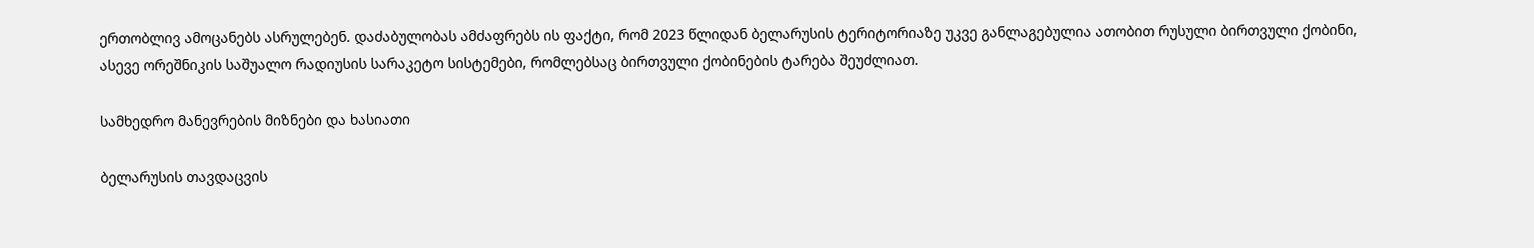ერთობლივ ამოცანებს ასრულებენ. დაძაბულობას ამძაფრებს ის ფაქტი, რომ 2023 წლიდან ბელარუსის ტერიტორიაზე უკვე განლაგებულია ათობით რუსული ბირთვული ქობინი, ასევე ორეშნიკის საშუალო რადიუსის სარაკეტო სისტემები, რომლებსაც ბირთვული ქობინების ტარება შეუძლიათ.

სამხედრო მანევრების მიზნები და ხასიათი

ბელარუსის თავდაცვის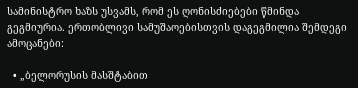სამინისტრო ხაზს უსვამს, რომ ეს ღონისძიებები წმინდა გეგმიურია. ერთობლივი სამუშაოებისთვის დაგეგმილია შემდეგი ამოცანები:

  • „ბელორუსის მასშტაბით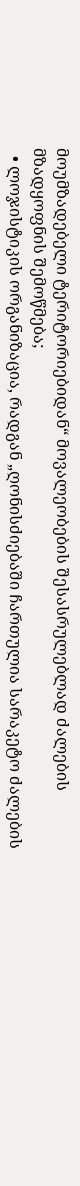მოუმზადებელი ტერიტორიებიდან“ მოვალეობების შესასრულებლად ძალების მზადყოფნის შემოწმება;
  • ლოჯისტიკის ორგანიზაცია, რადგან „ღონისძიებაში ჩართულია სარაკეტო ძალების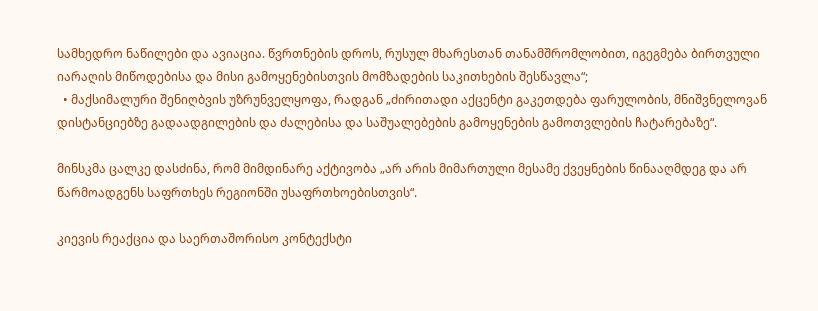სამხედრო ნაწილები და ავიაცია. წვრთნების დროს, რუსულ მხარესთან თანამშრომლობით, იგეგმება ბირთვული იარაღის მიწოდებისა და მისი გამოყენებისთვის მომზადების საკითხების შესწავლა“;
  • მაქსიმალური შენიღბვის უზრუნველყოფა, რადგან „ძირითადი აქცენტი გაკეთდება ფარულობის, მნიშვნელოვან დისტანციებზე გადაადგილების და ძალებისა და საშუალებების გამოყენების გამოთვლების ჩატარებაზე“.

მინსკმა ცალკე დასძინა, რომ მიმდინარე აქტივობა „არ არის მიმართული მესამე ქვეყნების წინააღმდეგ და არ წარმოადგენს საფრთხეს რეგიონში უსაფრთხოებისთვის“.

კიევის რეაქცია და საერთაშორისო კონტექსტი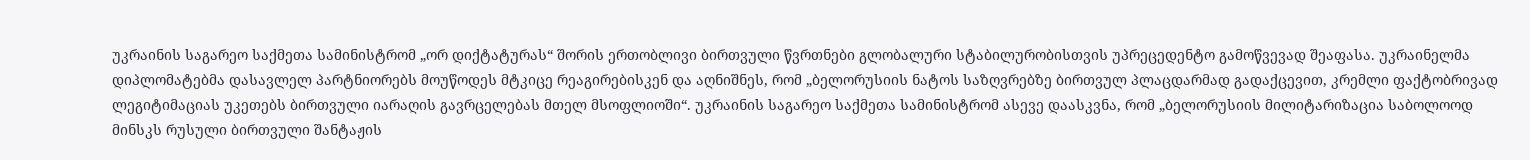უკრაინის საგარეო საქმეთა სამინისტრომ „ორ დიქტატურას“ შორის ერთობლივი ბირთვული წვრთნები გლობალური სტაბილურობისთვის უპრეცედენტო გამოწვევად შეაფასა. უკრაინელმა დიპლომატებმა დასავლელ პარტნიორებს მოუწოდეს მტკიცე რეაგირებისკენ და აღნიშნეს, რომ „ბელორუსიის ნატოს საზღვრებზე ბირთვულ პლაცდარმად გადაქცევით, კრემლი ფაქტობრივად ლეგიტიმაციას უკეთებს ბირთვული იარაღის გავრცელებას მთელ მსოფლიოში“. უკრაინის საგარეო საქმეთა სამინისტრომ ასევე დაასკვნა, რომ „ბელორუსიის მილიტარიზაცია საბოლოოდ მინსკს რუსული ბირთვული შანტაჟის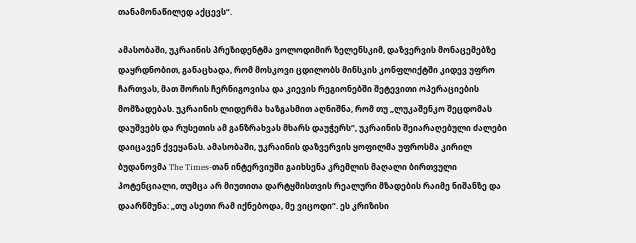თანამონაწილედ აქცევს“.

ამასობაში, უკრაინის პრეზიდენტმა ვოლოდიმირ ზელენსკიმ, დაზვერვის მონაცემებზე დაყრდნობით, განაცხადა, რომ მოსკოვი ცდილობს მინსკის კონფლიქტში კიდევ უფრო ჩართვას, მათ შორის ჩერნიგოვისა და კიევის რეგიონებში შეტევითი ოპერაციების მომზადებას. უკრაინის ლიდერმა ხაზგასმით აღნიშნა, რომ თუ „ლუკაშენკო შეცდომას დაუშვებს და რუსეთის ამ განზრახვას მხარს დაუჭერს“, უკრაინის შეიარაღებული ძალები დაიცავენ ქვეყანას. ამასობაში, უკრაინის დაზვერვის ყოფილმა უფროსმა კირილ ბუდანოვმა The Times-თან ინტერვიუში გაიხსენა კრემლის მაღალი ბირთვული პოტენციალი, თუმცა არ მიუთითა დარტყმისთვის რეალური მზადების რაიმე ნიშანზე და დაარწმუნა: „თუ ასეთი რამ იქნებოდა, მე ვიცოდი“. ეს კრიზისი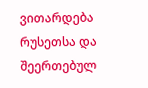ვითარდება რუსეთსა და შეერთებულ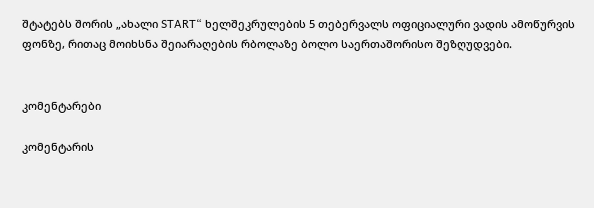შტატებს შორის „ახალი START“ ხელშეკრულების 5 თებერვალს ოფიციალური ვადის ამოწურვის ფონზე, რითაც მოიხსნა შეიარაღების რბოლაზე ბოლო საერთაშორისო შეზღუდვები.


კომენტარები

კომენტარის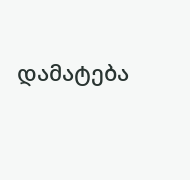დამატება